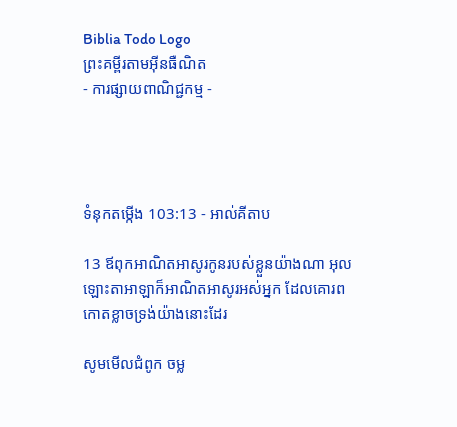Biblia Todo Logo
ព្រះគម្ពីរតាមអ៊ីនធឺណិត
- ការផ្សាយពាណិជ្ជកម្ម -




ទំនុកតម្កើង 103:13 - អាល់គីតាប

13 ឪពុកអាណិត‌អាសូរកូនរបស់ខ្លួនយ៉ាងណា អុលឡោះ‌តាអាឡាក៏អាណិត‌អាសូរអស់អ្នក ដែលគោរពកោតខ្លាចទ្រង់យ៉ាងនោះដែរ

សូមមើលជំពូក ចម្ល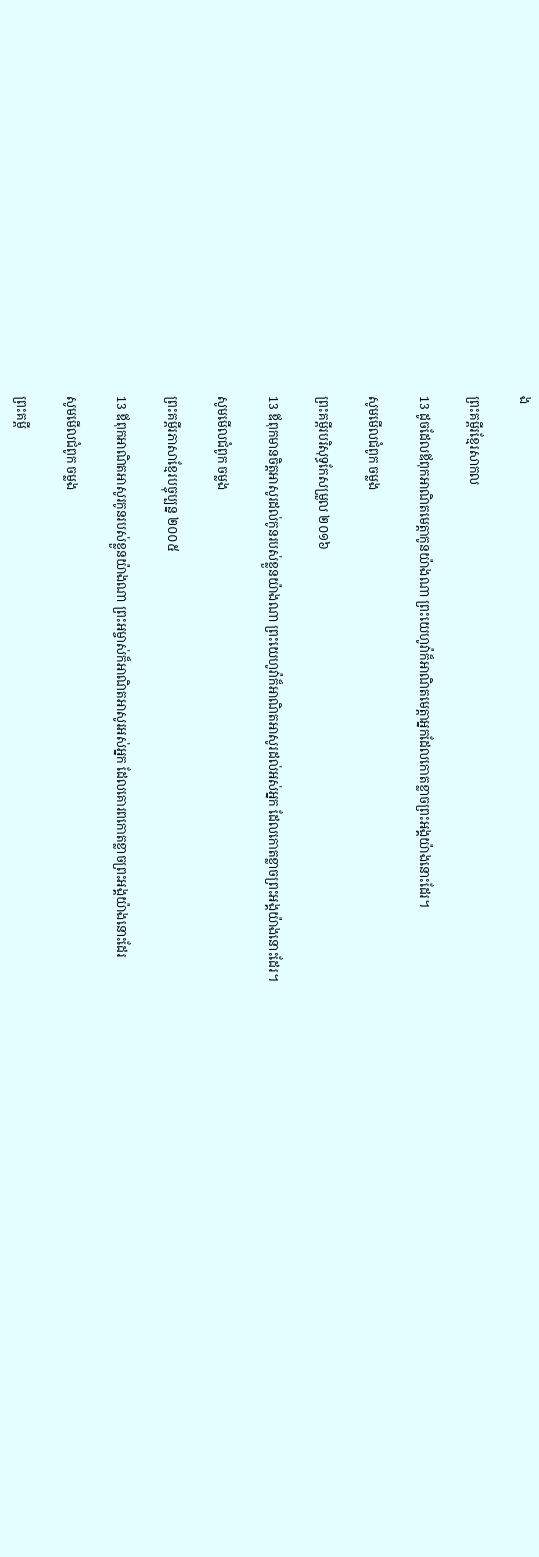ង

ព្រះគម្ពីរខ្មែរសាកល

13 ដូចដែលឪពុកអាណិតមេត្តាកូនយ៉ាងណា ព្រះយេហូវ៉ាក៏អាណិតមេត្តាអ្នកដែលកោតខ្លាចព្រះអង្គយ៉ាងនោះដែរ។

សូមមើលជំពូក ចម្លង

ព្រះគម្ពីរបរិសុទ្ធកែសម្រួល ២០១៦

13 ឪពុកមានចិត្តអាសូរដល់កូនរបស់ខ្លួនយ៉ាងណា ព្រះ‌យេហូវ៉ាក៏អាណិតអាសូរដល់អស់អ្នក ដែលកោតខ្លាចព្រះ‌អង្គយ៉ាងនោះដែរ។

សូមមើលជំពូក ចម្លង

ព្រះគម្ពីរភាសាខ្មែរបច្ចុប្បន្ន ២០០៥

13 ឪពុកអាណិត‌អាសូរកូនរបស់ខ្លួនយ៉ាងណា ព្រះ‌អម្ចាស់ក៏អាណិត‌អាសូរអស់អ្នក ដែលគោរពកោតខ្លាចព្រះអង្គយ៉ាងនោះដែរ

សូមមើលជំពូក ចម្លង

ព្រះគម្ពី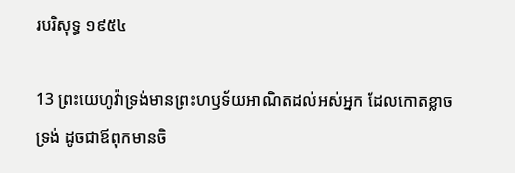របរិសុទ្ធ ១៩៥៤

13 ព្រះ‌យេហូវ៉ាទ្រង់មានព្រះ‌ហឫទ័យអាណិតដល់អស់អ្នក ដែលកោត‌ខ្លាចទ្រង់ ដូចជាឪពុកមានចិ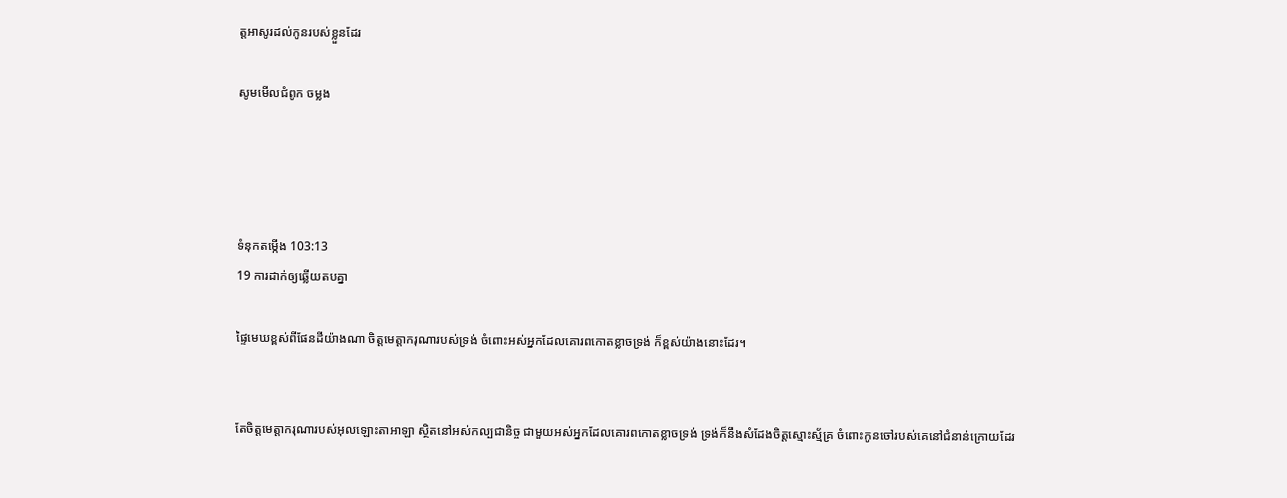ត្តអាសូរដល់កូនរបស់ខ្លួនដែរ

សូមមើលជំពូក ចម្លង




ទំនុកតម្កើង 103:13
19 ការដាក់ឲ្យឆ្លើយតបគ្នា

ផ្ទៃមេឃខ្ពស់ពីផែនដីយ៉ាងណា ចិត្តមេត្តា‌ករុណារបស់ទ្រង់ ចំពោះអស់អ្នកដែលគោរពកោតខ្លាចទ្រង់ ក៏ខ្ពស់យ៉ាងនោះដែរ។


តែចិត្តមេត្តា‌ករុណារបស់អុលឡោះ‌តាអាឡា ស្ថិតនៅអស់‌កល្បជា‌និច្ច ជាមួយអស់អ្នកដែលគោរពកោតខ្លាចទ្រង់ ទ្រង់ក៏នឹងសំដែងចិត្តស្មោះ‌ស្ម័គ្រ ចំពោះកូនចៅរបស់គេនៅជំនាន់ក្រោយដែរ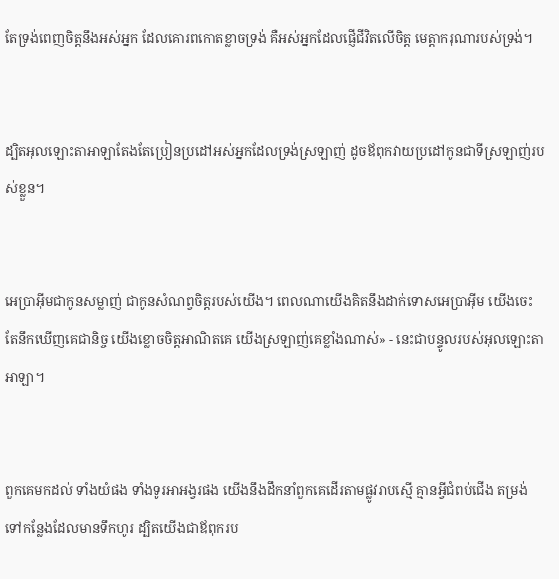តែទ្រង់ពេញចិត្តនឹងអស់អ្នក ដែលគោរពកោតខ្លាចទ្រង់ គឺអស់អ្នកដែលផ្ញើជីវិតលើចិត្ត មេត្តា‌ករុណារបស់ទ្រង់។


ដ្បិតអុលឡោះ‌តាអាឡាតែងតែប្រៀន‌ប្រដៅអស់អ្នកដែលទ្រង់ស្រឡាញ់ ដូចឪពុកវាយប្រដៅកូនជាទីស្រឡាញ់របស់ខ្លួន។


អេប្រាអ៊ីមជាកូនសម្លាញ់ ជាកូនសំណព្វចិត្តរបស់យើង។ ពេលណាយើងគិតនឹងដាក់ទោសអេប្រាអ៊ីម យើងចេះតែនឹកឃើញគេជា‌និច្ច យើងខ្លោចចិត្តអាណិតគេ យើងស្រឡាញ់គេខ្លាំងណាស់» - នេះជាបន្ទូលរបស់អុលឡោះ‌តាអាឡា។


ពួកគេមកដល់ ទាំងយំផង ទាំងទូរអា‌អង្វរផង យើងនឹងដឹកនាំពួកគេដើរតាមផ្លូវរាបស្មើ គ្មានអ្វីជំពប់ជើង តម្រង់ទៅកន្លែងដែលមានទឹកហូរ ដ្បិតយើងជាឪពុករប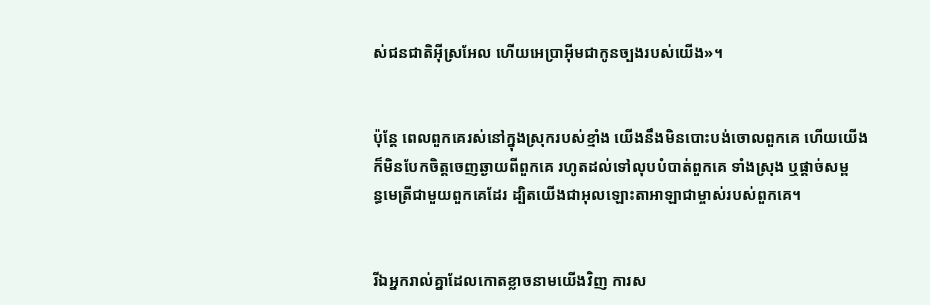ស់ជន‌ជាតិអ៊ីស្រ‌អែល ហើយអេប្រាអ៊ីមជាកូនច្បងរបស់យើង»។


ប៉ុន្តែ ពេលពួកគេរស់នៅក្នុងស្រុករបស់ខ្មាំង យើងនឹងមិនបោះបង់ចោលពួកគេ ហើយយើងក៏មិនបែកចិត្តចេញឆ្ងាយពីពួកគេ រហូតដល់ទៅលុបបំបាត់ពួកគេ ទាំងស្រុង ឬផ្តាច់សម្ពន្ធ‌មេត្រីជាមួយពួកគេដែរ ដ្បិតយើងជាអុលឡោះ‌តាអាឡាជាម្ចាស់របស់ពួកគេ។


រីឯអ្នករាល់គ្នាដែលកោតខ្លាចនាមយើងវិញ ការស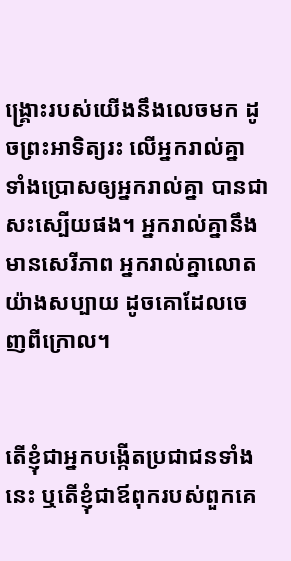ង្គ្រោះរបស់យើងនឹងលេចមក ដូចព្រះ‌អាទិត្យរះ លើអ្នករាល់គ្នា ទាំងប្រោសឲ្យអ្នករាល់គ្នា បានជាសះ‌ស្បើយផង។ អ្នករាល់គ្នានឹងមានសេរី‌ភាព អ្នករាល់គ្នាលោតយ៉ាងសប្បាយ ដូចគោដែលចេញពីក្រោល។


តើខ្ញុំជាអ្នកបង្កើតប្រជា‌ជនទាំងនេះ ឬតើខ្ញុំជាឪពុករបស់ពួកគេ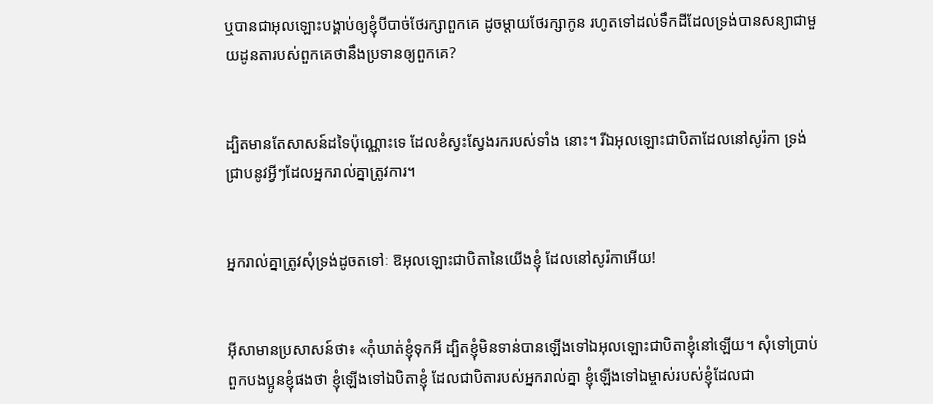ឬបានជាអុលឡោះបង្គាប់ឲ្យខ្ញុំបីបាច់ថែរក្សាពួកគេ ដូចម្តាយថែរក្សាកូន រហូតទៅដល់ទឹកដីដែលទ្រង់បានសន្យាជាមួយដូនតារបស់ពួកគេថានឹងប្រទានឲ្យពួកគេ?


ដ្បិតមានតែសាសន៍ដទៃប៉ុណ្ណោះទេ ដែលខំស្វះស្វែងរករបស់ទាំង នោះ។ រីឯអុលឡោះជាបិតាដែលនៅសូរ៉កា ទ្រង់ជ្រាបនូវអ្វីៗដែលអ្នករាល់គ្នាត្រូវការ។


អ្នករាល់គ្នាត្រូវសុំទ្រង់ដូចតទៅៈ ឱអុលឡោះជាបិតានៃយើងខ្ញុំ ដែលនៅសូរ៉កាអើយ!


អ៊ីសាមានប្រសាសន៍ថា៖ «កុំឃាត់ខ្ញុំទុកអី ដ្បិតខ្ញុំមិនទាន់បានឡើងទៅឯអុលឡោះជាបិតាខ្ញុំនៅឡើយ។ សុំទៅប្រាប់ពួកបងប្អូនខ្ញុំផងថា ខ្ញុំឡើងទៅឯបិតាខ្ញុំ ដែលជាបិតារបស់អ្នករាល់គ្នា ខ្ញុំឡើងទៅឯម្ចាស់របស់ខ្ញុំដែលជា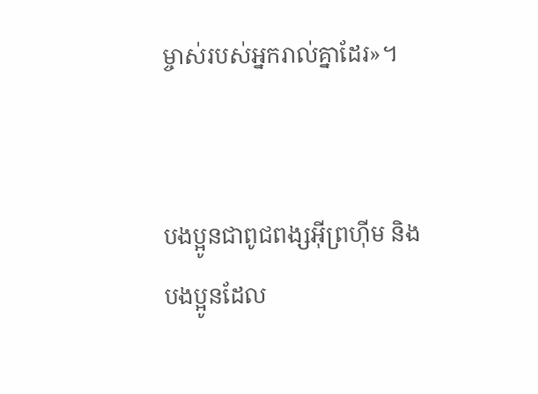ម្ចាស់របស់អ្នករាល់គ្នាដែរ»។


បងប្អូនជាពូជ‌ពង្សអ៊ីព្រហ៊ីម និងបងប្អូនដែល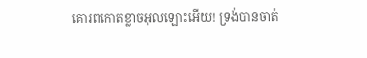គោរពកោតខ្លាចអុលឡោះអើយ! ទ្រង់បានចាត់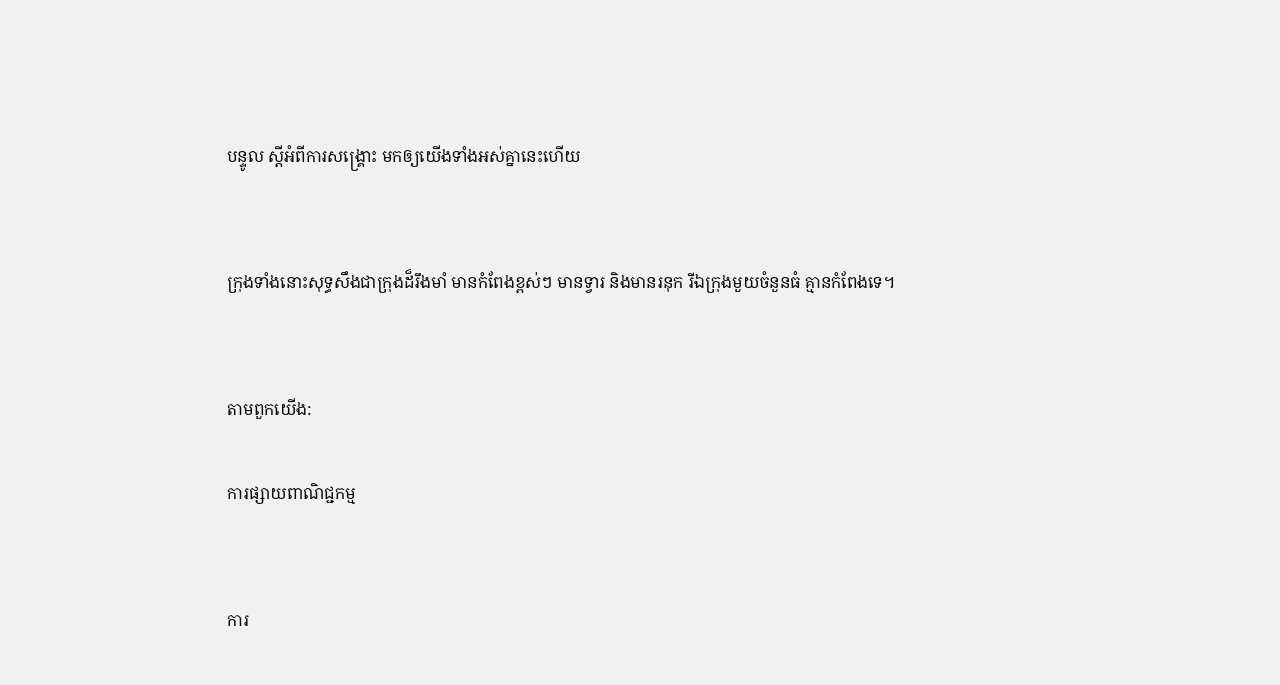បន្ទូល ស្ដីអំពីការសង្គ្រោះ មកឲ្យយើងទាំងអស់គ្នានេះហើយ


ក្រុងទាំងនោះសុទ្ធសឹងជាក្រុងដ៏រឹងមាំ មានកំពែងខ្ពស់ៗ មានទ្វារ និងមានរនុក រីឯក្រុងមួយចំនួនធំ គ្មានកំពែងទេ។


តាមពួកយើង:

ការផ្សាយពាណិជ្ជកម្ម


ការ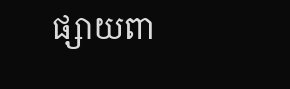ផ្សាយពា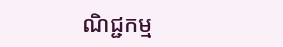ណិជ្ជកម្ម